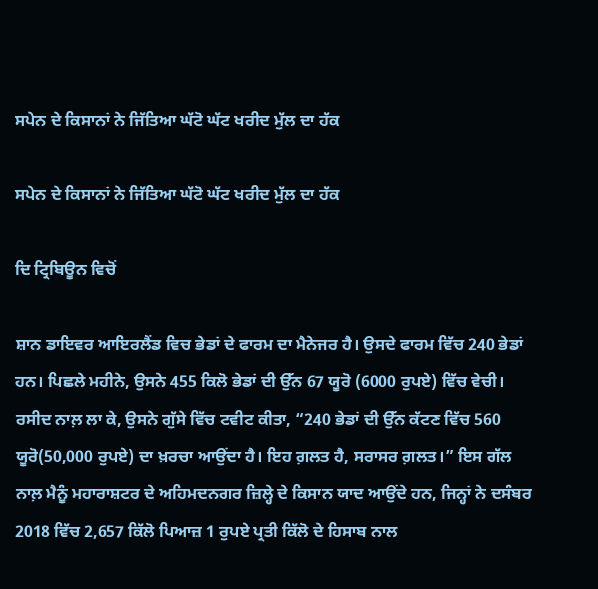ਸਪੇਨ ਦੇ ਕਿਸਾਨਾਂ ਨੇ ਜਿੱਤਿਆ ਘੱਟੋ ਘੱਟ ਖਰੀਦ ਮੁੱਲ ਦਾ ਹੱਕ

ਸਪੇਨ ਦੇ ਕਿਸਾਨਾਂ ਨੇ ਜਿੱਤਿਆ ਘੱਟੋ ਘੱਟ ਖਰੀਦ ਮੁੱਲ ਦਾ ਹੱਕ

ਦਿ ਟ੍ਰਿਬਿਊਨ ਵਿਚੋਂ

ਸ਼ਾਨ ਡਾਇਵਰ ਆਇਰਲੈਂਡ ਵਿਚ ਭੇਡਾਂ ਦੇ ਫਾਰਮ ਦਾ ਮੈਨੇਜਰ ਹੈ। ਉਸਦੇ ਫਾਰਮ ਵਿੱਚ 240 ਭੇਡਾਂ ਹਨ। ਪਿਛਲੇ ਮਹੀਨੇ, ਉਸਨੇ 455 ਕਿਲੋ ਭੇਡਾਂ ਦੀ ਉੱਨ 67 ਯੂਰੋ (6000 ਰੁਪਏ) ਵਿੱਚ ਵੇਚੀ। ਰਸੀਦ ਨਾਲ਼ ਲਾ ਕੇ, ਉਸਨੇ ਗੁੱਸੇ ਵਿੱਚ ਟਵੀਟ ਕੀਤਾ, “240 ਭੇਡਾਂ ਦੀ ਉੱਨ ਕੱਟਣ ਵਿੱਚ 560 ਯੂਰੋ(50,000 ਰੁਪਏ) ਦਾ ਖ਼ਰਚਾ ਆਉਂਦਾ ਹੈ। ਇਹ ਗ਼ਲਤ ਹੈ, ਸਰਾਸਰ ਗ਼ਲਤ।” ਇਸ ਗੱਲ ਨਾਲ਼ ਮੈਨੂੰ ਮਹਾਰਾਸ਼ਟਰ ਦੇ ਅਹਿਮਦਨਗਰ ਜ਼ਿਲ੍ਹੇ ਦੇ ਕਿਸਾਨ ਯਾਦ ਆਉਂਦੇ ਹਨ, ਜਿਨ੍ਹਾਂ ਨੇ ਦਸੰਬਰ 2018 ਵਿੱਚ 2,657 ਕਿੱਲੋ ਪਿਆਜ਼ 1 ਰੁਪਏ ਪ੍ਰਤੀ ਕਿੱਲੋ ਦੇ ਹਿਸਾਬ ਨਾਲ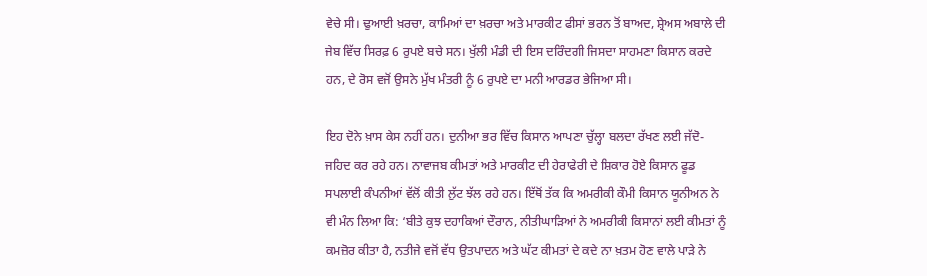ਵੇਚੇ ਸੀ। ਢੁਆਈ ਖ਼ਰਚਾ, ਕਾਮਿਆਂ ਦਾ ਖ਼ਰਚਾ ਅਤੇ ਮਾਰਕੀਟ ਫੀਸਾਂ ਭਰਨ ਤੋਂ ਬਾਅਦ, ਸ਼੍ਰੇਅਸ ਅਬਾਲੇ ਦੀ ਜੇਬ ਵਿੱਚ ਸਿਰਫ਼ 6 ਰੁਪਏ ਬਚੇ ਸਨ। ਖੁੱਲੀ ਮੰਡੀ ਦੀ ਇਸ ਦਰਿੰਦਗੀ ਜਿਸਦਾ ਸਾਹਮਣਾ ਕਿਸਾਨ ਕਰਦੇ ਹਨ, ਦੇ ਰੋਸ ਵਜੋਂ ਉਸਨੇ ਮੁੱਖ ਮੰਤਰੀ ਨੂੰ 6 ਰੁਪਏ ਦਾ ਮਨੀ ਆਰਡਰ ਭੇਜਿਆ ਸੀ।

ਇਹ ਦੋਨੇ ਖ਼ਾਸ ਕੇਸ ਨਹੀਂ ਹਨ। ਦੁਨੀਆ ਭਰ ਵਿੱਚ ਕਿਸਾਨ ਆਪਣਾ ਚੁੱਲ੍ਹਾ ਬਲਦਾ ਰੱਖਣ ਲਈ ਜੱਦੋ-ਜਹਿਦ ਕਰ ਰਹੇ ਹਨ। ਨਾਵਾਜਬ ਕੀਮਤਾਂ ਅਤੇ ਮਾਰਕੀਟ ਦੀ ਹੇਰਾਫੇਰੀ ਦੇ ਸ਼ਿਕਾਰ ਹੋਏ ਕਿਸਾਨ ਫੂਡ ਸਪਲਾਈ ਕੰਪਨੀਆਂ ਵੱਲੋਂ ਕੀਤੀ ਲੁੱਟ ਝੱਲ ਰਹੇ ਹਨ। ਇੱਥੋਂ ਤੱਕ ਕਿ ਅਮਰੀਕੀ ਕੌਮੀ ਕਿਸਾਨ ਯੂਨੀਅਨ ਨੇ ਵੀ ਮੰਨ ਲਿਆ ਕਿ: ‘ਬੀਤੇ ਕੁਝ ਦਹਾਕਿਆਂ ਦੌਰਾਨ, ਨੀਤੀਘਾੜਿਆਂ ਨੇ ਅਮਰੀਕੀ ਕਿਸਾਨਾਂ ਲਈ ਕੀਮਤਾਂ ਨੂੰ ਕਮਜ਼ੋਰ ਕੀਤਾ ਹੈ, ਨਤੀਜੇ ਵਜੋਂ ਵੱਧ ਉਤਪਾਦਨ ਅਤੇ ਘੱਟ ਕੀਮਤਾਂ ਦੇ ਕਦੇ ਨਾ ਖ਼ਤਮ ਹੋਣ ਵਾਲੇ ਪਾੜੇ ਨੇ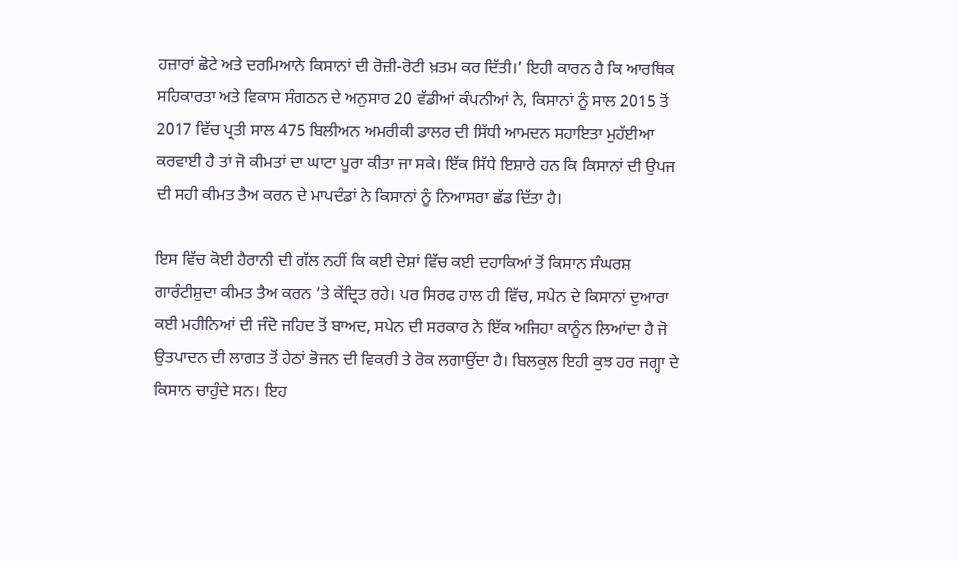ਹਜ਼ਾਰਾਂ ਛੋਟੇ ਅਤੇ ਦਰਮਿਆਨੇ ਕਿਸਾਨਾਂ ਦੀ ਰੋਜ਼ੀ-ਰੋਟੀ ਖ਼ਤਮ ਕਰ ਦਿੱਤੀ।’ ਇਹੀ ਕਾਰਨ ਹੈ ਕਿ ਆਰਥਿਕ ਸਹਿਕਾਰਤਾ ਅਤੇ ਵਿਕਾਸ ਸੰਗਠਨ ਦੇ ਅਨੁਸਾਰ 20 ਵੱਡੀਆਂ ਕੰਪਨੀਆਂ ਨੇ, ਕਿਸਾਨਾਂ ਨੂੰ ਸਾਲ 2015 ਤੋਂ 2017 ਵਿੱਚ ਪ੍ਰਤੀ ਸਾਲ 475 ਬਿਲੀਅਨ ਅਮਰੀਕੀ ਡਾਲਰ ਦੀ ਸਿੱਧੀ ਆਮਦਨ ਸਹਾਇਤਾ ਮੁਹੱਈਆ ਕਰਵਾਈ ਹੈ ਤਾਂ ਜੋ ਕੀਮਤਾਂ ਦਾ ਘਾਟਾ ਪੂਰਾ ਕੀਤਾ ਜਾ ਸਕੇ। ਇੱਕ ਸਿੱਧੇ ਇਸ਼ਾਰੇ ਹਨ ਕਿ ਕਿਸਾਨਾਂ ਦੀ ਉਪਜ ਦੀ ਸਹੀ ਕੀਮਤ ਤੈਅ ਕਰਨ ਦੇ ਮਾਪਦੰਡਾਂ ਨੇ ਕਿਸਾਨਾਂ ਨੂੰ ਨਿਆਸਰਾ ਛੱਡ ਦਿੱਤਾ ਹੈ।

ਇਸ ਵਿੱਚ ਕੋਈ ਹੈਰਾਨੀ ਦੀ ਗੱਲ ਨਹੀਂ ਕਿ ਕਈ ਦੇਸ਼ਾਂ ਵਿੱਚ ਕਈ ਦਹਾਕਿਆਂ ਤੋਂ ਕਿਸਾਨ ਸੰਘਰਸ਼ ਗਾਰੰਟੀਸ਼ੁਦਾ ਕੀਮਤ ਤੈਅ ਕਰਨ ’ਤੇ ਕੇਂਦ੍ਰਿਤ ਰਹੇ। ਪਰ ਸਿਰਫ ਹਾਲ ਹੀ ਵਿੱਚ, ਸਪੇਨ ਦੇ ਕਿਸਾਨਾਂ ਦੁਆਰਾ ਕਈ ਮਹੀਨਿਆਂ ਦੀ ਜੰਦੋ ਜਹਿਦ ਤੋਂ ਬਾਅਦ, ਸਪੇਨ ਦੀ ਸਰਕਾਰ ਨੇ ਇੱਕ ਅਜਿਹਾ ਕਾਨੂੰਨ ਲਿਆਂਦਾ ਹੈ ਜੋ ਉਤਪਾਦਨ ਦੀ ਲਾਗਤ ਤੋਂ ਹੇਠਾਂ ਭੋਜਨ ਦੀ ਵਿਕਰੀ ਤੇ ਰੋਕ ਲਗਾਉਂਦਾ ਹੈ। ਬਿਲਕੁਲ ਇਹੀ ਕੁਝ ਹਰ ਜਗ੍ਹਾ ਦੇ ਕਿਸਾਨ ਚਾਹੁੰਦੇ ਸਨ। ਇਹ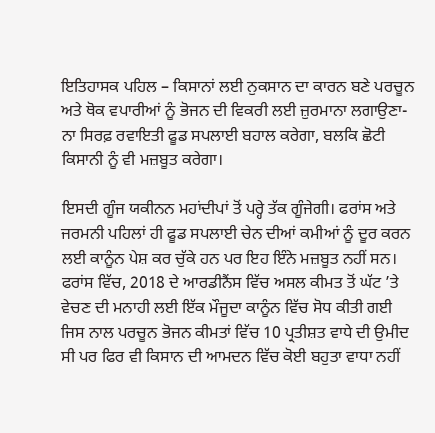ਇਤਿਹਾਸਕ ਪਹਿਲ – ਕਿਸਾਨਾਂ ਲਈ ਨੁਕਸਾਨ ਦਾ ਕਾਰਨ ਬਣੇ ਪਰਚੂਨ ਅਤੇ ਥੋਕ ਵਪਾਰੀਆਂ ਨੂੰ ਭੋਜਨ ਦੀ ਵਿਕਰੀ ਲਈ ਜ਼ੁਰਮਾਨਾ ਲਗਾਉਣਾ-  ਨਾ ਸਿਰਫ਼ ਰਵਾਇਤੀ ਫੂਡ ਸਪਲਾਈ ਬਹਾਲ ਕਰੇਗਾ, ਬਲਕਿ ਛੋਟੀ ਕਿਸਾਨੀ ਨੂੰ ਵੀ ਮਜ਼ਬੂਤ ਕਰੇਗਾ।

ਇਸਦੀ ਗੂੰਜ ਯਕੀਨਨ ਮਹਾਂਦੀਪਾਂ ਤੋਂ ਪਰ੍ਹੇ ਤੱਕ ਗੂੰਜੇਗੀ। ਫਰਾਂਸ ਅਤੇ ਜਰਮਨੀ ਪਹਿਲਾਂ ਹੀ ਫੂਡ ਸਪਲਾਈ ਚੇਨ ਦੀਆਂ ਕਮੀਆਂ ਨੂੰ ਦੂਰ ਕਰਨ ਲਈ ਕਾਨੂੰਨ ਪੇਸ਼ ਕਰ ਚੁੱਕੇ ਹਨ ਪਰ ਇਹ ਇੰਨੇ ਮਜ਼ਬੂਤ ਨਹੀਂ ਸਨ। ਫਰਾਂਸ ਵਿੱਚ, 2018 ਦੇ ਆਰਡੀਨੈਂਸ ਵਿੱਚ ਅਸਲ ਕੀਮਤ ਤੋਂ ਘੱਟ ’ਤੇ ਵੇਚਣ ਦੀ ਮਨਾਹੀ ਲਈ ਇੱਕ ਮੌਜੂਦਾ ਕਾਨੂੰਨ ਵਿੱਚ ਸੋਧ ਕੀਤੀ ਗਈ ਜਿਸ ਨਾਲ ਪਰਚੂਨ ਭੋਜਨ ਕੀਮਤਾਂ ਵਿੱਚ 10 ਪ੍ਰਤੀਸ਼ਤ ਵਾਧੇ ਦੀ ਉਮੀਦ ਸੀ ਪਰ ਫਿਰ ਵੀ ਕਿਸਾਨ ਦੀ ਆਮਦਨ ਵਿੱਚ ਕੋਈ ਬਹੁਤਾ ਵਾਧਾ ਨਹੀਂ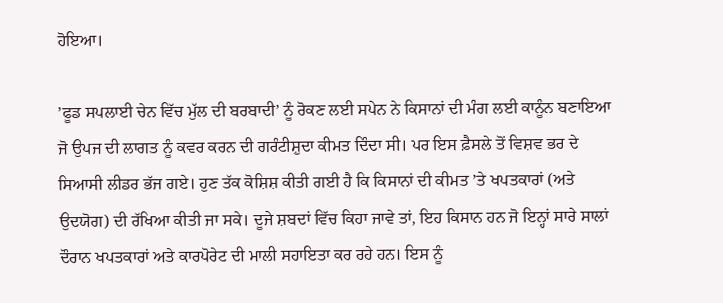ਹੋਇਆ।

’ਫੂਡ ਸਪਲਾਈ ਚੇਨ ਵਿੱਚ ਮੁੱਲ ਦੀ ਬਰਬਾਦੀ’ ਨੂੰ ਰੋਕਣ ਲਈ ਸਪੇਨ ਨੇ ਕਿਸਾਨਾਂ ਦੀ ਮੰਗ ਲਈ ਕਾਨੂੰਨ ਬਣਾਇਆ ਜੋ ਉਪਜ ਦੀ ਲਾਗਤ ਨੂੰ ਕਵਰ ਕਰਨ ਦੀ ਗਰੰਟੀਸ਼ੁਦਾ ਕੀਮਤ ਦਿੰਦਾ ਸੀ। ਪਰ ਇਸ ਫ਼ੈਸਲੇ ਤੋਂ ਵਿਸ਼ਵ ਭਰ ਦੇ ਸਿਆਸੀ ਲੀਡਰ ਭੱਜ ਗਏ। ਹੁਣ ਤੱਕ ਕੋਸ਼ਿਸ਼ ਕੀਤੀ ਗਈ ਹੈ ਕਿ ਕਿਸਾਨਾਂ ਦੀ ਕੀਮਤ ’ਤੇ ਖਪਤਕਾਰਾਂ (ਅਤੇ ਉਦਯੋਗ) ਦੀ ਰੱਖਿਆ ਕੀਤੀ ਜਾ ਸਕੇ। ਦੂਜੇ ਸ਼ਬਦਾਂ ਵਿੱਚ ਕਿਹਾ ਜਾਵੇ ਤਾਂ, ਇਹ ਕਿਸਾਨ ਹਨ ਜੋ ਇਨ੍ਹਾਂ ਸਾਰੇ ਸਾਲਾਂ ਦੌਰਾਨ ਖਪਤਕਾਰਾਂ ਅਤੇ ਕਾਰਪੋਰੇਟ ਦੀ ਮਾਲੀ ਸਹਾਇਤਾ ਕਰ ਰਹੇ ਹਨ। ਇਸ ਨੂੰ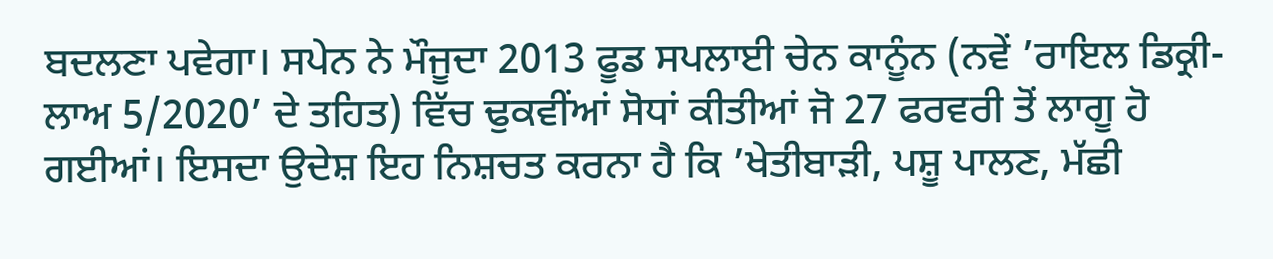ਬਦਲਣਾ ਪਵੇਗਾ। ਸਪੇਨ ਨੇ ਮੌਜੂਦਾ 2013 ਫੂਡ ਸਪਲਾਈ ਚੇਨ ਕਾਨੂੰਨ (ਨਵੇਂ ’ਰਾਇਲ ਡਿਕ੍ਰੀ-ਲਾਅ 5/2020’ ਦੇ ਤਹਿਤ) ਵਿੱਚ ਢੁਕਵੀਂਆਂ ਸੋਧਾਂ ਕੀਤੀਆਂ ਜੋ 27 ਫਰਵਰੀ ਤੋਂ ਲਾਗੂ ਹੋ ਗਈਆਂ। ਇਸਦਾ ਉਦੇਸ਼ ਇਹ ਨਿਸ਼ਚਤ ਕਰਨਾ ਹੈ ਕਿ ’ਖੇਤੀਬਾੜੀ, ਪਸ਼ੂ ਪਾਲਣ, ਮੱਛੀ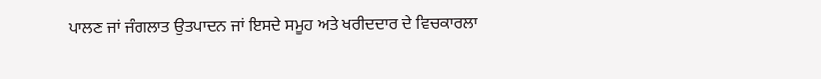ਪਾਲਣ ਜਾਂ ਜੰਗਲਾਤ ਉਤਪਾਦਨ ਜਾਂ ਇਸਦੇ ਸਮੂਹ ਅਤੇ ਖਰੀਦਦਾਰ ਦੇ ਵਿਚਕਾਰਲਾ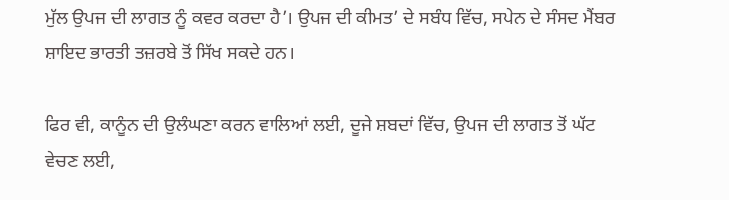ਮੁੱਲ ਉਪਜ ਦੀ ਲਾਗਤ ਨੂੰ ਕਵਰ ਕਰਦਾ ਹੈ’। ਉਪਜ ਦੀ ਕੀਮਤ’ ਦੇ ਸਬੰਧ ਵਿੱਚ, ਸਪੇਨ ਦੇ ਸੰਸਦ ਮੈਂਬਰ ਸ਼ਾਇਦ ਭਾਰਤੀ ਤਜ਼ਰਬੇ ਤੋਂ ਸਿੱਖ ਸਕਦੇ ਹਨ।

ਫਿਰ ਵੀ, ਕਾਨੂੰਨ ਦੀ ਉਲੰਘਣਾ ਕਰਨ ਵਾਲਿਆਂ ਲਈ, ਦੂਜੇ ਸ਼ਬਦਾਂ ਵਿੱਚ, ਉਪਜ ਦੀ ਲਾਗਤ ਤੋਂ ਘੱਟ ਵੇਚਣ ਲਈ,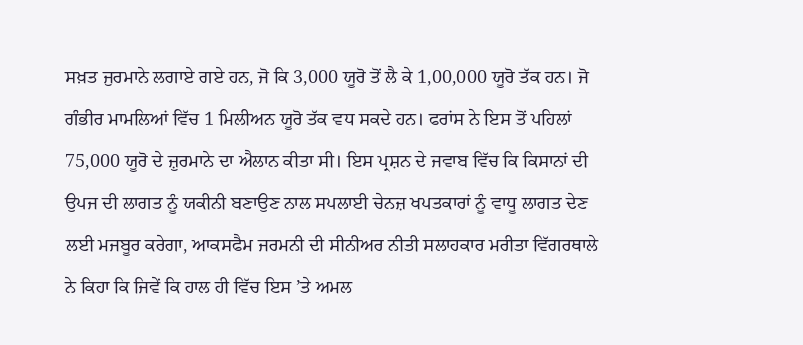ਸਖ਼ਤ ਜੁਰਮਾਨੇ ਲਗਾਏ ਗਏ ਹਨ, ਜੋ ਕਿ 3,000 ਯੂਰੋ ਤੋਂ ਲੈ ਕੇ 1,00,000 ਯੂਰੋ ਤੱਕ ਹਨ। ਜੋ ਗੰਭੀਰ ਮਾਮਲਿਆਂ ਵਿੱਚ 1 ਮਿਲੀਅਨ ਯੂਰੋ ਤੱਕ ਵਧ ਸਕਦੇ ਹਨ। ਫਰਾਂਸ ਨੇ ਇਸ ਤੋਂ ਪਹਿਲਾਂ 75,000 ਯੂਰੋ ਦੇ ਜ਼ੁਰਮਾਨੇ ਦਾ ਐਲਾਨ ਕੀਤਾ ਸੀ। ਇਸ ਪ੍ਰਸ਼ਨ ਦੇ ਜਵਾਬ ਵਿੱਚ ਕਿ ਕਿਸਾਨਾਂ ਦੀ ਉਪਜ ਦੀ ਲਾਗਤ ਨੂੰ ਯਕੀਨੀ ਬਣਾਉਣ ਨਾਲ ਸਪਲਾਈ ਚੇਨਜ਼ ਖਪਤਕਾਰਾਂ ਨੂੰ ਵਾਧੂ ਲਾਗਤ ਦੇਣ ਲਈ ਮਜਬੂਰ ਕਰੇਗਾ, ਆਕਸਫੈਮ ਜਰਮਨੀ ਦੀ ਸੀਨੀਅਰ ਨੀਤੀ ਸਲਾਹਕਾਰ ਮਰੀਤਾ ਵਿੱਗਰਥਾਲੇ ਨੇ ਕਿਹਾ ਕਿ ਜਿਵੇਂ ਕਿ ਹਾਲ ਹੀ ਵਿੱਚ ਇਸ ’ਤੇ ਅਮਲ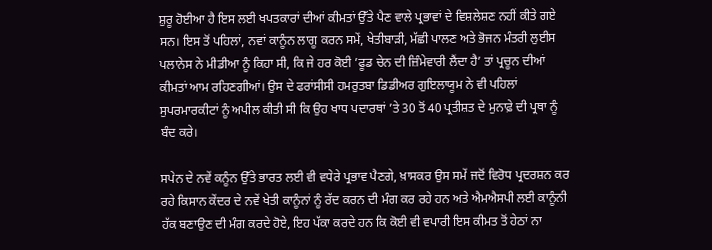ਸ਼ੁਰੂ ਹੋਈਆ ਹੈ ਇਸ ਲਈ ਖਪਤਕਾਰਾਂ ਦੀਆਂ ਕੀਮਤਾਂ ਉੱਤੇ ਪੈਣ ਵਾਲੇ ਪ੍ਰਭਾਵਾਂ ਦੇ ਵਿਸ਼ਲੇਸ਼ਣ ਨਹੀਂ ਕੀਤੇ ਗਏ ਸਨ। ਇਸ ਤੋਂ ਪਹਿਲਾਂ, ਨਵਾਂ ਕਾਨੂੰਨ ਲਾਗੂ ਕਰਨ ਸਮੇਂ, ਖੇਤੀਬਾੜੀ, ਮੱਛੀ ਪਾਲਣ ਅਤੇ ਭੋਜਨ ਮੰਤਰੀ ਲੁਈਸ ਪਲਾਨੇਸ ਨੇ ਮੀਡੀਆ ਨੂੰ ਕਿਹਾ ਸੀ, ਕਿ ਜੇ ਹਰ ਕੋਈ ’ਫੂਡ ਚੇਨ ਦੀ ਜ਼ਿੰਮੇਵਾਰੀ ਲੈਂਦਾ ਹੈ’ ਤਾਂ ਪ੍ਰਚੂਨ ਦੀਆਂ ਕੀਮਤਾਂ ਆਮ ਰਹਿਣਗੀਆਂ। ਉਸ ਦੇ ਫਰਾਂਸੀਸੀ ਹਮਰੁਤਬਾ ਡਿਡੀਅਰ ਗੁਇਲਾਯੂਮ ਨੇ ਵੀ ਪਹਿਲਾਂ ਸੁਪਰਮਾਰਕੀਟਾਂ ਨੂੰ ਅਪੀਲ ਕੀਤੀ ਸੀ ਕਿ ਉਹ ਖਾਧ ਪਦਾਰਥਾਂ ’ਤੇ 30 ਤੋਂ 40 ਪ੍ਰਤੀਸ਼ਤ ਦੇ ਮੁਨਾਫ਼ੇ ਦੀ ਪ੍ਰਥਾ ਨੂੰ ਬੰਦ ਕਰੇ।

ਸਪੇਨ ਦੇ ਨਵੇਂ ਕਨੂੰਨ ਉੱਤੇ ਭਾਰਤ ਲਈ ਵੀ ਵਧੇਰੇ ਪ੍ਰਭਾਵ ਪੈਣਗੇ, ਖ਼ਾਸਕਰ ਉਸ ਸਮੇਂ ਜਦੋਂ ਵਿਰੋਧ ਪ੍ਰਦਰਸ਼ਨ ਕਰ ਰਹੇ ਕਿਸਾਨ ਕੇਂਦਰ ਦੇ ਨਵੇਂ ਖੇਤੀ ਕਾਨੂੰਨਾਂ ਨੂੰ ਰੱਦ ਕਰਨ ਦੀ ਮੰਗ ਕਰ ਰਹੇ ਹਨ ਅਤੇ ਐਮਐਸਪੀ ਲਈ ਕਾਨੂੰਨੀ ਹੱਕ ਬਣਾਉਣ ਦੀ ਮੰਗ ਕਰਦੇ ਹੋਏ, ਇਹ ਪੱਕਾ ਕਰਦੇ ਹਨ ਕਿ ਕੋਈ ਵੀ ਵਪਾਰੀ ਇਸ ਕੀਮਤ ਤੋਂ ਹੇਠਾਂ ਨਾ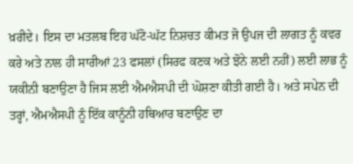ਖ਼ਰੀਦੇ। ਇਸ ਦਾ ਮਤਲਬ ਇਹ ਘੱਟੋ-ਘੱਟ ਨਿਸ਼ਚਤ ਕੀਮਤ ਜੋ ਉਪਜ ਦੀ ਲਾਗਤ ਨੂੰ ਕਵਰ ਕਰੇ ਅਤੇ ਨਾਲ ਹੀ ਸਾਰੀਆਂ 23 ਫਸਲਾਂ (ਸਿਰਫ ਕਣਕ ਅਤੇ ਝੋਨੇ ਲਈ ਨਹੀਂ) ਲਈ ਲਾਭ ਨੂੰ ਯਕੀਨੀ ਬਣਾਉਣਾ ਹੈ ਜਿਸ ਲਈ ਐਮਐਸਪੀ ਦੀ ਘੋਸ਼ਣਾ ਕੀਤੀ ਗਈ ਹੈ। ਅਤੇ ਸਪੇਨ ਦੀ ਤਰ੍ਹਾਂ, ਐਮਐਸਪੀ ਨੂੰ ਇੱਕ ਕਾਨੂੰਨੀ ਹਥਿਆਰ ਬਣਾਉਣ ਦਾ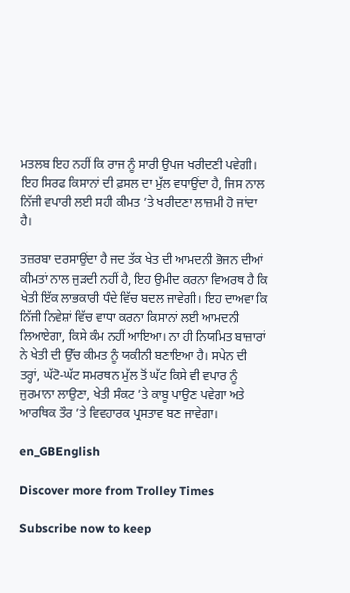ਮਤਲਬ ਇਹ ਨਹੀਂ ਕਿ ਰਾਜ ਨੂੰ ਸਾਰੀ ਉਪਜ ਖਰੀਦਣੀ ਪਵੇਗੀ। ਇਹ ਸਿਰਫ ਕਿਸਾਨਾਂ ਦੀ ਫ਼ਸਲ ਦਾ ਮੁੱਲ ਵਧਾਉਂਦਾ ਹੈ, ਜਿਸ ਨਾਲ ਨਿੱਜੀ ਵਪਾਰੀ ਲਈ ਸਹੀ ਕੀਮਤ ’ਤੇ ਖਰੀਦਣਾ ਲਾਜ਼ਮੀ ਹੋ ਜਾਂਦਾ ਹੈ।

ਤਜ਼ਰਬਾ ਦਰਸਾਉਂਦਾ ਹੈ ਜਦ ਤੱਕ ਖੇਤ ਦੀ ਆਮਦਨੀ ਭੋਜਨ ਦੀਆਂ ਕੀਮਤਾਂ ਨਾਲ ਜੁੜਦੀ ਨਹੀਂ ਹੈ, ਇਹ ਉਮੀਦ ਕਰਨਾ ਵਿਅਰਥ ਹੈ ਕਿ ਖੇਤੀ ਇੱਕ ਲਾਭਕਾਰੀ ਧੰਦੇ ਵਿੱਚ ਬਦਲ ਜਾਵੇਗੀ। ਇਹ ਦਾਅਵਾ ਕਿ ਨਿੱਜੀ ਨਿਵੇਸ਼ਾਂ ਵਿੱਚ ਵਾਧਾ ਕਰਨਾ ਕਿਸਾਨਾਂ ਲਈ ਆਮਦਨੀ ਲਿਆਏਗਾ, ਕਿਸੇ ਕੰਮ ਨਹੀਂ ਆਇਆ। ਨਾ ਹੀ ਨਿਯਮਿਤ ਬਾਜ਼ਾਰਾਂ ਨੇ ਖੇਤੀ ਦੀ ਉੱਚ ਕੀਮਤ ਨੂੰ ਯਕੀਨੀ ਬਣਾਇਆ ਹੈ। ਸਪੇਨ ਦੀ ਤਰ੍ਹਾਂ, ਘੱਟੋ-ਘੱਟ ਸਮਰਥਨ ਮੁੱਲ ਤੋਂ ਘੱਟ ਕਿਸੇ ਵੀ ਵਪਾਰ ਨੂੰ ਜੁਰਮਾਨਾ ਲਾਉਣਾ, ਖੇਤੀ ਸੰਕਟ ’ਤੇ ਕਾਬੂ ਪਾਉਣ ਪਵੇਗਾ ਅਤੇ ਆਰਥਿਕ ਤੌਰ ’ਤੇ ਵਿਵਹਾਰਕ ਪ੍ਰਸਤਾਵ ਬਣ ਜਾਵੇਗਾ।

en_GBEnglish

Discover more from Trolley Times

Subscribe now to keep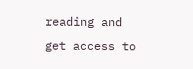reading and get access to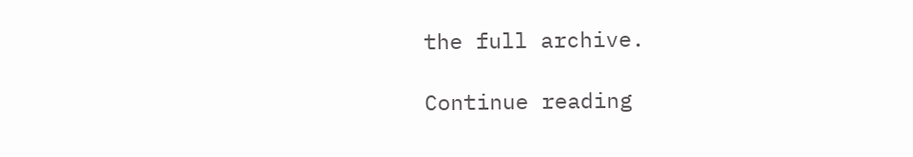the full archive.

Continue reading